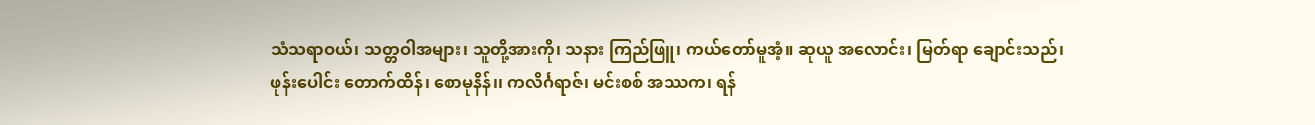သံသရာဝယ်၊ သတ္တဝါအများ၊ သူတို့အားကို၊ သနား ကြည်ဖြူ၊ ကယ်တော်မူအံ့။ ဆုယူ အလောင်း၊ မြတ်ရာ ချောင်းသည်၊ ဖုန်းပေါင်း တောက်ထိန်၊ စောမုနိန်၊၊ ကလိင်္ဂရာဇ်၊ မင်းစစ် အဿက၊ ရန်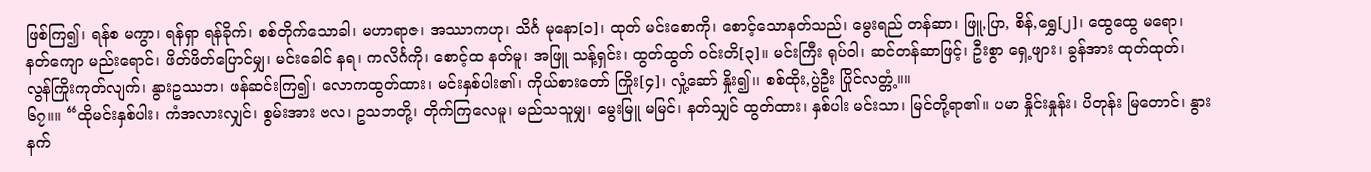ဖြစ်ကြ၍၊ ရန်စ မကွာ၊ ရန်ရှာ ရန်ခိုက်၊ စစ်တိုက်သောခါ၊ မဟာရာဇ၊ အဿာကဟု၊ သိင်္ဂ မုနော[၁]၊ ထုတ် မင်းစောကို၊ စောင့်သောနတ်သည်၊ မွေးရည် တန်ဆာ၊ ဖြူ,ပြာ, စိန်,ရွှေ[၂]၊ ထွေထွေ မရော၊ နတ်ကျော မည်းရောင်၊ ဖိတ်ဖိတ်ပြောင်မျှ၊ မင်းခေါင် နရ၊ ကလိင်္ဂကို၊ စောင့်ထ နတ်မူ၊ အဖြူ သန့်ရှင်း၊ ထွတ်ထွတ် ဝင်းတိ[၃]။ မင်းကြီး ရုပ်ဝါ၊ ဆင်တန်ဆာဖြင့်၊ ဦးစွာ ရှေ့ဖျား၊ ခွန်အား ထုတ်ထုတ်၊ လွန်ကြိုးကုတ်လျက်၊ နွားဥဿဘ၊ ဖန်ဆင်းကြ၍၊ လောကထွတ်ထား၊ မင်းနှစ်ပါး၏၊ ကိုယ်စားတော် ကြိုး[၄]၊ လှုံ့ဆော် နှိုး၍၊၊ စစ်ထိုး,ပွဲဦး ပြိုင်လတ္တံ့။။
၆၇။။ “ထိုမင်းနှစ်ပါး၊ ကံအလားလျှင်၊ စွမ်းအား ဗလ၊ ဥသဘတို့၊ တိုက်ကြလေမူ၊ မည်သသူမျှ၊ မွေးမြူ မမြင်၊ နတ်သျှင် ထွတ်ထား၊ နှစ်ပါး မင်းသာ၊ မြင်တို့ရာ၏။ ပမာ နှိုင်းနှုန်း၊ ပိတုန်း မြတောင်၊ နွားနက်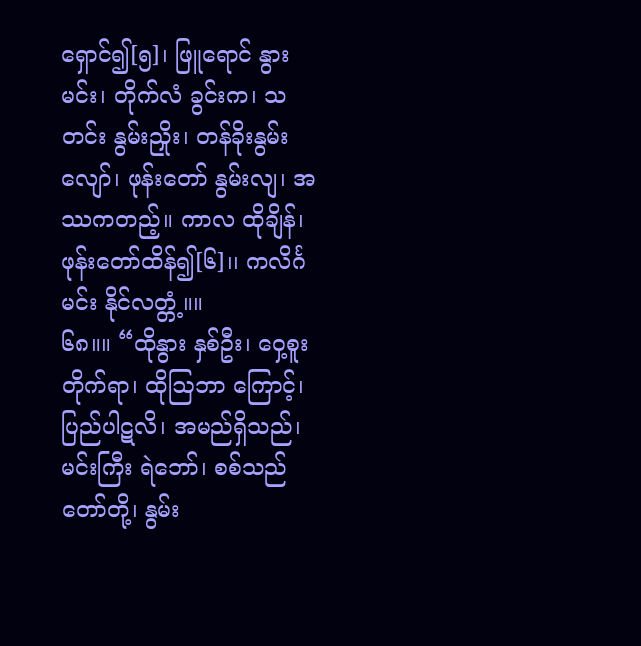ရှောင်၍[၅]၊ ဖြူရောင် နွားမင်း၊ တိုက်လံ ခွင်းက၊ သတင်း နွမ်းညှိုး၊ တန်ခိုးနွမ်းလျော်၊ ဖုန်းတော် နွမ်းလျ၊ အဿကတည့်။ ကာလ ထိုချိန်၊ ဖုန်းတော်ထိန်၍[၆]၊၊ ကလိင်္ဂမင်း နိုင်လတ္တံ့။။
၆၈။။ “ထိုနွား နှစ်ဦး၊ ဝှေ့စူး တိုက်ရာ၊ ထိုဩဘာ ကြောင့်၊ ပြည်ပါဋလိ၊ အမည်ရှိသည်၊ မင်းကြီး ရဲဘော်၊ စစ်သည်တော်တို့၊ နွမ်း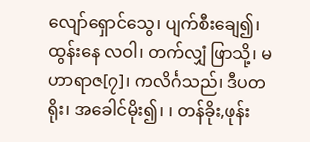လျော်ရှောင်သွေ၊ ပျက်စီးချေ၍၊ ထွန်းနေ လဝါ၊ တက်လျှံ ဖြာသို့၊ မဟာရာဇ[၇]၊ ကလိင်္ဂသည်၊ ဒီပတရိုး၊ အခေါင်မိုး၍၊ ၊ တန်ခိုး,ဖုန်း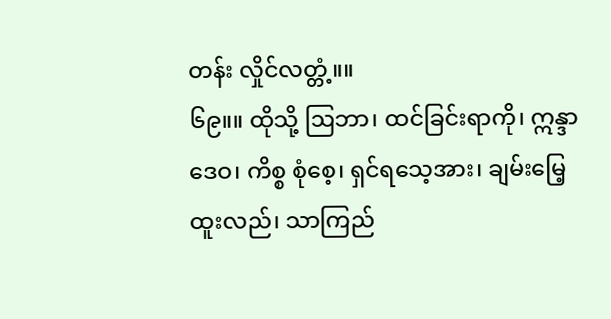တန်း လှိုင်လတ္တံ့။။
၆၉။။ ထိုသို့ ဩဘာ၊ ထင်ခြင်းရာကို၊ ဣန္ဒာဒေဝ၊ ကိစ္စ စုံစေ့၊ ရှင်ရသေ့အား၊ ချမ်းမြေ့ ထူးလည်၊ သာကြည်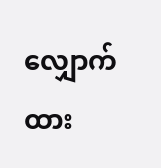လျှောက်ထား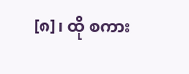[၈]၊ ထို စကား